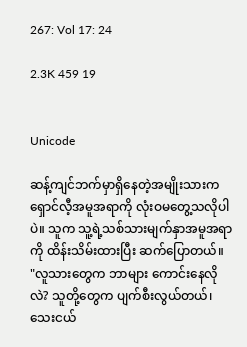267: Vol 17: 24

2.3K 459 19


Unicode

ဆန့်ကျင်ဘက်မှာရှိနေတဲ့အမျိုးသားက ရှောင်လီ့အမူအရာကို လုံးဝမတွေ့သလိုပါပဲ။ သူက သူ့ရဲ့သစ်သားမျက်နှာအမူအရာကို ထိန်းသိမ်းထားပြီး ဆက်ပြောတယ်။
"လူသားတွေက ဘာများ ကောင်းနေလိုလဲ? သူတို့တွေက ပျက်စီးလွယ်တယ်၊ သေးငယ်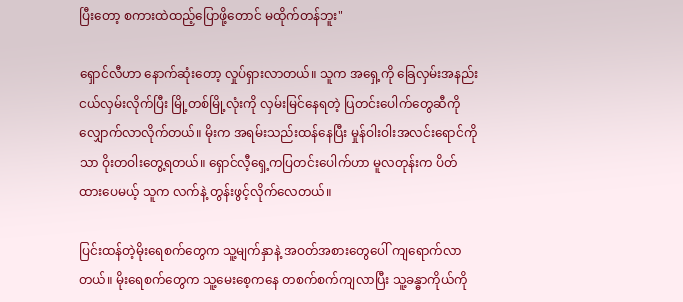ပြီးတော့ စကားထဲထည့်ပြောဖို့တောင် မထိုက်တန်ဘူး"

ရှောင်လီဟာ နောက်ဆုံးတော့ လှုပ်ရှားလာတယ်။ သူက အရှေ့ကို ခြေလှမ်းအနည်းငယ်လှမ်းလိုက်ပြီး မြို့တစ်မြို့လုံးကို လှမ်းမြင်နေရတဲ့ ပြတင်းပေါက်တွေဆီကို လျှောက်လာလိုက်တယ်။ မိုးက အရမ်းသည်းထန်နေပြီး မှုန်ဝါးဝါးအလင်းရောင်ကိုသာ ဝိုးတဝါးတွေ့ရတယ်။ ရှောင်လီ့ရှေ့ကပြတင်းပေါက်ဟာ မူလတုန်းက ပိတ်ထားပေမယ့် သူက လက်နဲ့ တွန်းဖွင့်လိုက်လေတယ်။

ပြင်းထန်တဲ့မိုးရေစက်တွေက သူ့မျက်နှာနဲ့ အဝတ်အစားတွေပေါ် ကျရောက်လာတယ်။ မိုးရေစက်တွေက သူ့မေးစေ့ကနေ တစက်စက်ကျလာပြီး သူ့ခန္ဓာကိုယ်ကို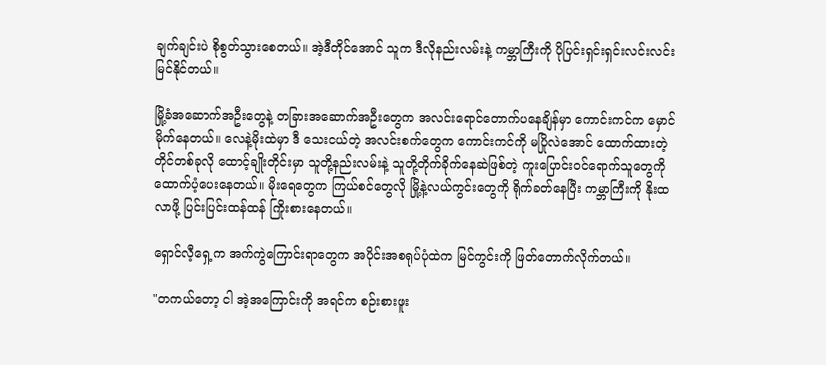ချက်ချင်းပဲ စိုစွတ်သွားစေတယ်။ အဲ့ဒီတိုင်အောင် သူက ဒီလိုနည်းလမ်းနဲ့ ကမ္ဘာကြီးကို ပိုပြင်းရှင်းရှင်းလင်းလင်း မြင်နိုင်တယ်။

မြို့ခံအဆောက်အဦးတွေနဲ့ တခြားအဆောက်အဦးတွေက အလင်းရောင်တောက်ပနေချိန်မှာ ကောင်းကင်က မှောင်မိုက်နေတယ်။ လေနဲ့မိုးထဲမှာ ဒီ သေးငယ်တဲ့ အလင်းစက်တွေက ကောင်းကင်ကို မပြိုလဲအောင် ထောက်ထားတဲ့ တိုင်တစ်ခုလို ထောင့်ချိုးတိုင်းမှာ သူတို့နည်းလမ်းနဲ့ သူတို့တိုက်ခိုက်နေဆဲဖြစ်တဲ့ ကူးပြောင်းဝင်ရောက်သူတွေကို ထောက်ပံ့ပေးနေတယ်။ မိုးရေတွေက ကြယ်စင်တွေလို မြို့နဲ့လယ်ကွင်းတွေကို ရိုက်ခတ်နေပြီး ကမ္ဘာကြီးကို နိုးထလာဖို့ ပြင်းပြင်းထန်ထန် ကြိုးစားနေတယ်။

ရှောင်လီ့ရှေ့က အက်ကွဲကြောင်းရာတွေက အပိုင်းအစရုပ်ပုံထဲက မြင်ကွင်းကို ဖြတ်တောက်လိုက်တယ်။

"တကယ်တော့ ငါ အဲ့အကြောင်းကို အရင်က စဉ်းစားဖူး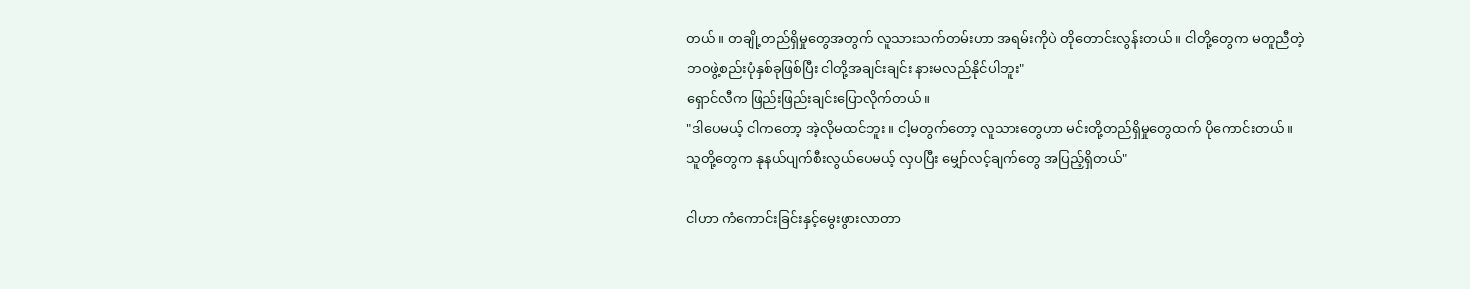တယ်။ တချို့တည်ရှိမှုတွေအတွက် လူသားသက်တမ်းဟာ အရမ်းကိုပဲ တိုတောင်းလွန်းတယ်။ ငါတို့တွေက မတူညီတဲ့ဘဝဖွဲ့စည်းပုံနှစ်ခုဖြစ်ပြီး ငါတို့အချင်းချင်း နားမလည်နိုင်ပါဘူး"
ရှောင်လီက ဖြည်းဖြည်းချင်းပြောလိုက်တယ်။
"ဒါပေမယ့် ငါကတော့ အဲ့လိုမထင်ဘူး။ ငါ့မတွက်တော့ လူသားတွေဟာ မင်းတို့တည်ရှိမှုတွေထက် ပိုကောင်းတယ်။ သူတို့တွေက နုနယ်ပျက်စီးလွယ်ပေမယ့် လှပပြီး မျှော်လင့်ချက်တွေ အပြည့်ရှိတယ်"

ငါဟာ ကံကောင်းခြင်းနှင့်မွေးဖွားလာတာ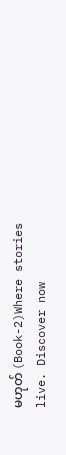မဟုတ် (Book-2)Where stories live. Discover now